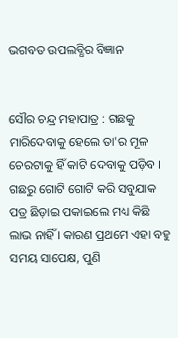ଭଗବତ ଉପଲବ୍ଧିର ବିଜ୍ଞାନ


ସୌର ଚନ୍ଦ୍ର ମହାପାତ୍ର : ଗଛକୁ ମାରିଦେବାକୁ ହେଲେ ତା'ର ମୂଳ ଚେରଟାକୁ ହିଁ କାଟି ଦେବାକୁ ପଡ଼ିବ । ଗଛରୁ ଗୋଟି ଗୋଟି କରି ସବୁଯାକ ପତ୍ର ଛିଡ଼ାଇ ପକାଇଲେ ମଧ୍ୟ କିଛି ଲାଭ ନାହିଁ । କାରଣ ପ୍ରଥମେ ଏହା ବହୁ ସମୟ ସାପେକ୍ଷ, ପୁଣି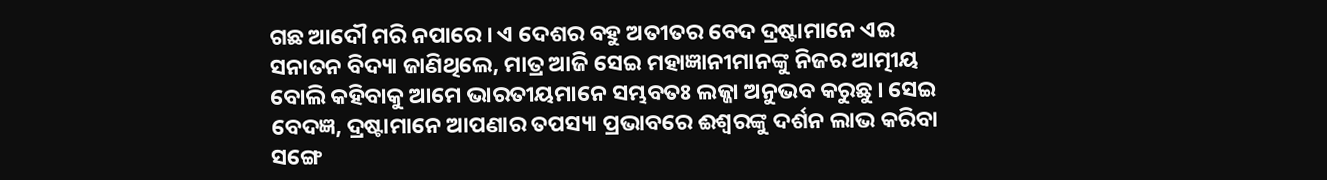ଗଛ ଆଦୌ ମରି ନପାରେ । ଏ ଦେଶର ବହୁ ଅତୀତର ବେଦ ଦ୍ରଷ୍ଟାମାନେ ଏଇ ସନାତନ ବିଦ୍ୟା ଜାଣିଥିଲେ, ମାତ୍ର ଆଜି ସେଇ ମହାଜ୍ଞାନୀମାନଙ୍କୁ ନିଜର ଆତ୍ମୀୟ ବୋଲି କହିବାକୁ ଆମେ ଭାରତୀୟମାନେ ସମ୍ଭବତଃ ଲଜ୍ଜା ଅନୁଭବ କରୁଛୁ । ସେଇ ବେଦଜ୍ଞ, ଦ୍ରଷ୍ଟାମାନେ ଆପଣାର ତପସ୍ୟା ପ୍ରଭାବରେ ଈଶ୍ୱରଙ୍କୁ ଦର୍ଶନ ଲାଭ କରିବା ସଙ୍ଗେ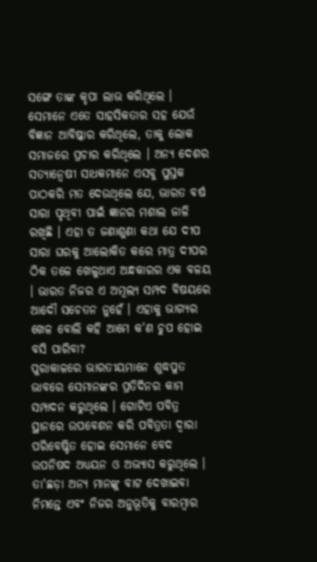ସଙ୍ଗେ ତାଙ୍କ କୃପା ଲାଭ କରିଥିଲେ । ସେମାନେ ଏତେ ସାହସିକତାର ସହ ଯେଉଁ ବିଜ୍ଞାନ ଆବିଷ୍କାର କରିଥିଲେ, ତାକୁ ଲୋକ ସମାଜରେ ପ୍ରଚାର କରିଥିଲେ । ଅନ୍ୟ ଦେଶର ସତ୍ୟାନ୍ୱେଷୀ ସାଧକମାନେ ଏସବୁ ପୁସ୍ତକ ପାଠକରି ମତ ଦେଉଥିଲେ ଯେ, ଭାରତ ବର୍ଷ ସାରା ପୃଥିବୀ ପାଇଁ ଜ୍ଞାନର ମଶାଲ ଜାଳି ରଖିଛି । ଏହା ତ ଜଣାଶୁଣା କଥା ଯେ ଦୀପ ସାରା ଘରକୁ ଆଲୋକିତ କରେ ମାତ୍ର ଦୀପର ଠିକ ତଳେ ଖେଳୁଥାଏ ଅନ୍ଧକାରର ଏକ ବଳୟ । ଭାରତ ନିଜର ଏ ଅମୂଲ୍ୟ ସମ୍ପଦ ବିଷୟରେ ଆଦୌ ସଚେତନ ନୁହେଁ । ଏହାକୁ ଭାଗ୍ୟର ଖେଳ ବୋଲି କହି ଆମେ କ'ଣ ଚୁପ ହୋଇ ବସି ପାରିବା?
ପୁରାକାଳରେ ଭାରତୀୟମାନେ ଶୁଦ୍ଧପୁତ ଭାବରେ ସେମାନଙ୍କର ପ୍ରତିଦିନର କାମ ସମ୍ପାଦନ କରୁଥିଲେ । ଗୋଟିଏ ପବିତ୍ର ସ୍ଥାନରେ ଉପବେଶନ କରି ପବିତ୍ରତା ଦ୍ୱାରା ପରିବେଷ୍ଟିତ ହୋଇ ସେମାନେ ବେଦ ଉପନିଷଦ ଅଧ୍ୟୟନ ଓ ଅଭ୍ୟାସ କରୁଥିଲେ । ତା'ଛଡ଼ା ଅନ୍ୟ ମାନଙ୍କୁ ବାଟ ଦେଖାଇବା ନିମନ୍ତେ ଏବଂ ନିଜର ଅନୁଭୂତିକୁ ବାରମ୍ବାର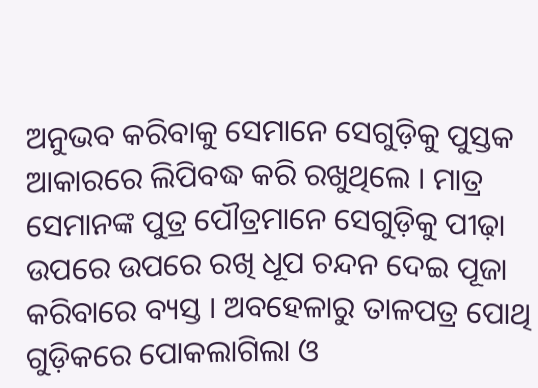ଅନୁଭବ କରିବାକୁ ସେମାନେ ସେଗୁଡ଼ିକୁ ପୁସ୍ତକ ଆକାରରେ ଲିପିବଦ୍ଧ କରି ରଖୁଥିଲେ । ମାତ୍ର ସେମାନଙ୍କ ପୁତ୍ର ପୌତ୍ରମାନେ ସେଗୁଡ଼ିକୁ ପୀଢ଼ା ଉପରେ ଉପରେ ରଖି ଧୂପ ଚନ୍ଦନ ଦେଇ ପୂଜା କରିବାରେ ବ୍ୟସ୍ତ । ଅବହେଳାରୁ ତାଳପତ୍ର ପୋଥି ଗୁଡ଼ିକରେ ପୋକଲାଗିଲା ଓ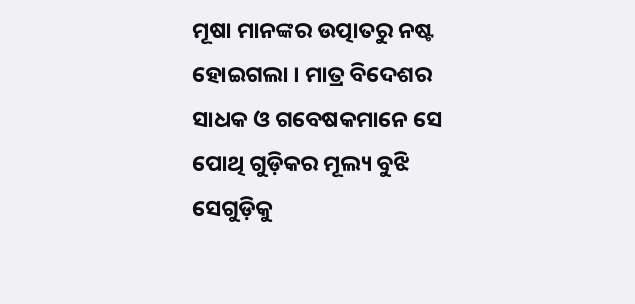ମୂଷା ମାନଙ୍କର ଉତ୍ପାତରୁ ନଷ୍ଟ ହୋଇଗଲା । ମାତ୍ର ବିଦେଶର ସାଧକ ଓ ଗବେଷକମାନେ ସେ ପୋଥି ଗୁଡ଼ିକର ମୂଲ୍ୟ ବୁଝି ସେଗୁଡ଼ିକୁ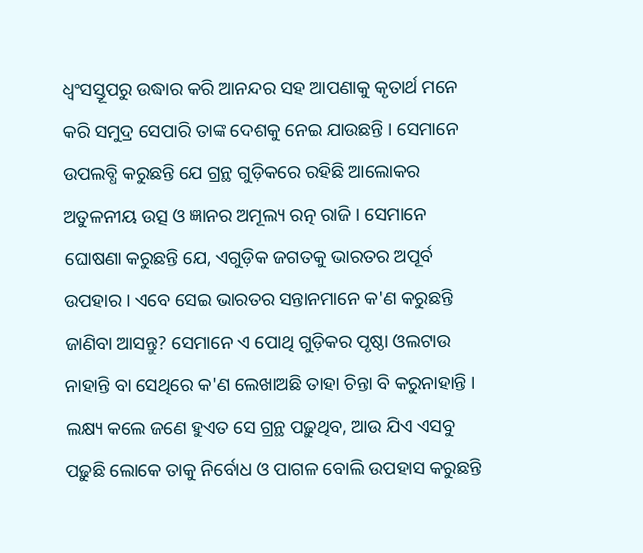ଧ୍ୱଂସସ୍ତୂପରୁ ଉଦ୍ଧାର କରି ଆନନ୍ଦର ସହ ଆପଣାକୁ କୃତାର୍ଥ ମନେ କରି ସମୁଦ୍ର ସେପାରି ତାଙ୍କ ଦେଶକୁ ନେଇ ଯାଉଛନ୍ତି । ସେମାନେ ଉପଲବ୍ଧି କରୁଛନ୍ତି ଯେ ଗ୍ରନ୍ଥ ଗୁଡ଼ିକରେ ରହିଛି ଆଲୋକର ଅତୁଳନୀୟ ଉତ୍ସ ଓ ଜ୍ଞାନର ଅମୂଲ୍ୟ ରତ୍ନ ରାଜି । ସେମାନେ ଘୋଷଣା କରୁଛନ୍ତି ଯେ, ଏଗୁଡ଼ିକ ଜଗତକୁ ଭାରତର ଅପୂର୍ବ ଉପହାର । ଏବେ ସେଇ ଭାରତର ସନ୍ତାନମାନେ କ'ଣ କରୁଛନ୍ତି ଜାଣିବା ଆସନ୍ତୁ? ସେମାନେ ଏ ପୋଥି ଗୁଡ଼ିକର ପୃଷ୍ଠା ଓଲଟାଉ ନାହାନ୍ତି ବା ସେଥିରେ କ'ଣ ଲେଖାଅଛି ତାହା ଚିନ୍ତା ବି କରୁନାହାନ୍ତି । ଲକ୍ଷ୍ୟ କଲେ ଜଣେ ହୁଏତ ସେ ଗ୍ରନ୍ଥ ପଢ଼ୁଥିବ, ଆଉ ଯିଏ ଏସବୁ ପଢ଼ୁଛି ଲୋକେ ତାକୁ ନିର୍ବୋଧ ଓ ପାଗଳ ବୋଲି ଉପହାସ କରୁଛନ୍ତି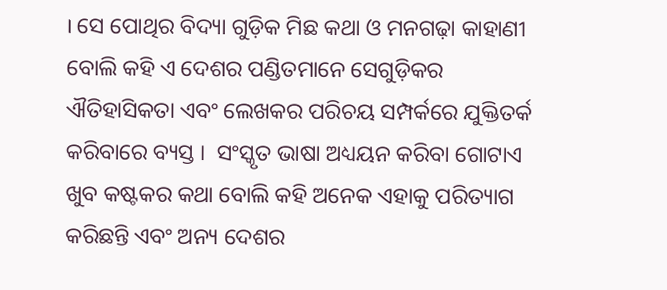। ସେ ପୋଥିର ବିଦ୍ୟା ଗୁଡ଼ିକ ମିଛ କଥା ଓ ମନଗଢ଼ା କାହାଣୀ ବୋଲି କହି ଏ ଦେଶର ପଣ୍ଡିତମାନେ ସେଗୁଡ଼ିକର ଐତିହାସିକତା ଏବଂ ଲେଖକର ପରିଚୟ ସମ୍ପର୍କରେ ଯୁକ୍ତିତର୍କ କରିବାରେ ବ୍ୟସ୍ତ ।  ସଂସ୍କୃତ ଭାଷା ଅଧ୍ୟୟନ କରିବା ଗୋଟାଏ ଖୁବ କଷ୍ଟକର କଥା ବୋଲି କହି ଅନେକ ଏହାକୁ ପରିତ୍ୟାଗ କରିଛନ୍ତି ଏବଂ ଅନ୍ୟ ଦେଶର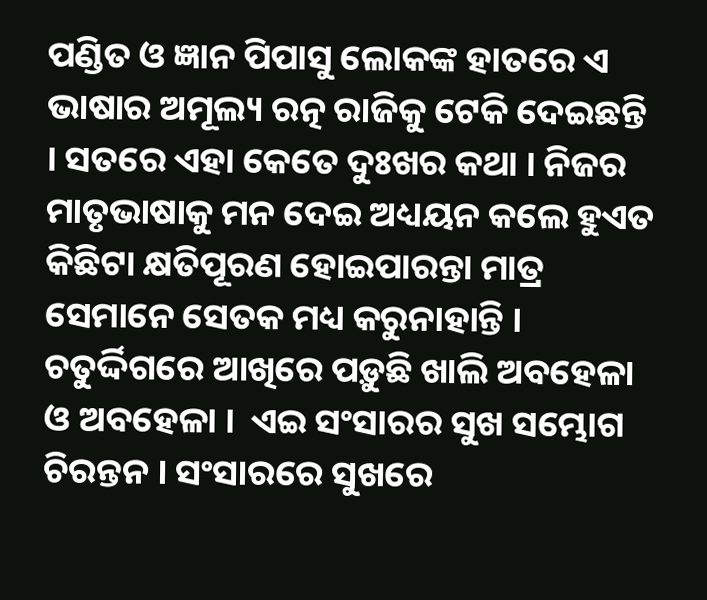ପଣ୍ଡିତ ଓ ଜ୍ଞାନ ପିପାସୁ ଲୋକଙ୍କ ହାତରେ ଏ ଭାଷାର ଅମୂଲ୍ୟ ରତ୍ନ ରାଜିକୁ ଟେକି ଦେଇଛନ୍ତି । ସତରେ ଏହା କେତେ ଦୁଃଖର କଥା । ନିଜର ମାତୃଭାଷାକୁ ମନ ଦେଇ ଅଧ୍ୟୟନ କଲେ ହୁଏତ କିଛିଟା କ୍ଷତିପୂରଣ ହୋଇପାରନ୍ତା ମାତ୍ର ସେମାନେ ସେତକ ମଧ୍ୟ କରୁନାହାନ୍ତି । ଚତୁର୍ଦ୍ଦିଗରେ ଆଖିରେ ପଡ଼ୁଛି ଖାଲି ଅବହେଳା ଓ ଅବହେଳା ।  ଏଇ ସଂସାରର ସୁଖ ସମ୍ଭୋଗ ଚିରନ୍ତନ । ସଂସାରରେ ସୁଖରେ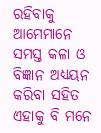ରହିବାକୁ ଆମେମାନେ ସମସ୍ତ କଳା ଓ ବିଜ୍ଞାନ ଅଧ୍ୟୟନ କରିବା ସହିତ ଏହାକୁ ବି ମନେ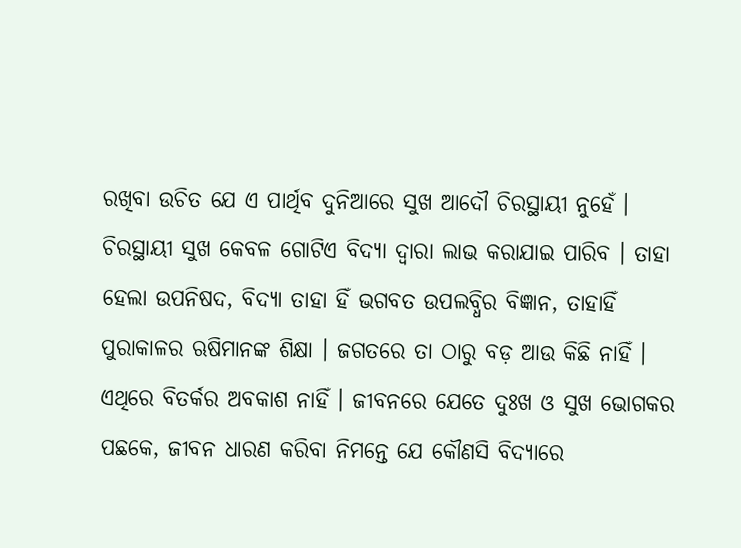ରଖିବା ଉଚିତ ଯେ ଏ ପାର୍ଥିବ ଦୁନିଆରେ ସୁଖ ଆଦୌ ଚିରସ୍ଥାୟୀ ନୁହେଁ ।
ଚିରସ୍ଥାୟୀ ସୁଖ କେବଳ ଗୋଟିଏ ବିଦ୍ୟା ଦ୍ୱାରା ଲାଭ କରାଯାଇ ପାରିବ । ତାହା ହେଲା ଉପନିଷଦ, ବିଦ୍ୟା ତାହା ହିଁ ଭଗବତ ଉପଲବ୍ଧିର ବିଜ୍ଞାନ, ତାହାହିଁ ପୁରାକାଳର ଋଷିମାନଙ୍କ ଶିକ୍ଷା । ଜଗତରେ ତା ଠାରୁ ବଡ଼ ଆଉ କିଛି ନାହିଁ । ଏଥିରେ ବିତର୍କର ଅବକାଶ ନାହିଁ । ଜୀବନରେ ଯେତେ ଦୁଃଖ ଓ ସୁଖ ଭୋଗକର ପଛକେ, ଜୀବନ ଧାରଣ କରିବା ନିମନ୍ତେ ଯେ କୌଣସି ବିଦ୍ୟାରେ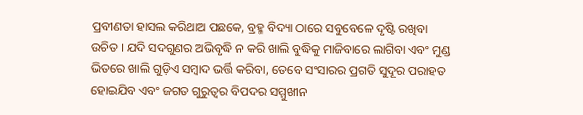ପ୍ରବୀଣତା ହାସଲ କରିଥାଅ ପଛକେ, ବ୍ରହ୍ମ ବିଦ୍ୟା ଠାରେ ସବୁବେଳେ ଦୃଷ୍ଟି ରଖିବା ଉଚିତ । ଯଦି ସଦଗୁଣର ଅଭିବୃଦ୍ଧି ନ କରି ଖାଲି ବୁଦ୍ଧିକୁ ମାଜିବାରେ ଲାଗିବା ଏବଂ ମୁଣ୍ଡ ଭିତରେ ଖାଲି ଗୁଡ଼ିଏ ସମ୍ବାଦ ଭର୍ତ୍ତି କରିବା, ତେବେ ସଂସାରର ପ୍ରଗତି ସୁଦୂର ପରାହତ ହୋଇଯିବ ଏବଂ ଜଗତ ଗୁରୁତ୍ୱର ବିପଦର ସମ୍ମୁଖୀନ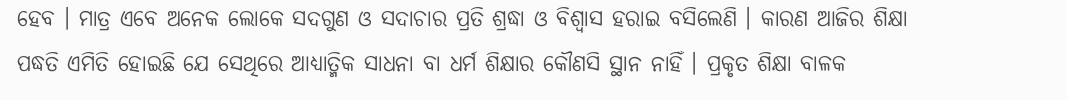ହେବ । ମାତ୍ର ଏବେ ଅନେକ ଲୋକେ ସଦଗୁଣ ଓ ସଦାଚାର ପ୍ରତି ଶ୍ରଦ୍ଧା ଓ ବିଶ୍ୱାସ ହରାଇ ବସିଲେଣି । କାରଣ ଆଜିର ଶିକ୍ଷା ପଦ୍ଧତି ଏମିତି ହୋଇଛି ଯେ ସେଥିରେ ଆଧ୍ୟାତ୍ମିକ ସାଧନା ବା ଧର୍ମ ଶିକ୍ଷାର କୌଣସି ସ୍ଥାନ ନାହିଁ । ପ୍ରକୃତ ଶିକ୍ଷା ବାଳକ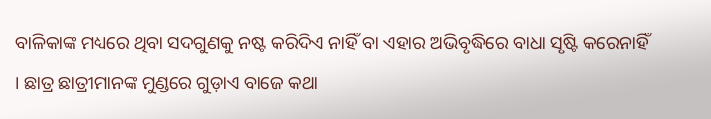ବାଳିକାଙ୍କ ମଧ୍ୟରେ ଥିବା ସଦଗୁଣକୁ ନଷ୍ଟ କରିଦିଏ ନାହିଁ ବା ଏହାର ଅଭିବୃଦ୍ଧିରେ ବାଧା ସୃଷ୍ଟି କରେନାହିଁ । ଛାତ୍ର ଛାତ୍ରୀମାନଙ୍କ ମୁଣ୍ଡରେ ଗୁଡ଼ାଏ ବାଜେ କଥା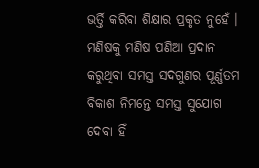ଭର୍ତ୍ତି କରିବା ଶିକ୍ଷାର ପ୍ରକୃତ ନୁହେଁ । ମଣିଷକୁ ମଣିଷ ପଣିଆ ପ୍ରଦାନ କରୁଥିବା ସମସ୍ତ ସଦଗୁଣର ପୂର୍ଣ୍ଣତମ ବିକାଶ ନିମନ୍ତେ ସମସ୍ତ ସୁଯୋଗ ଦେବା ହିଁ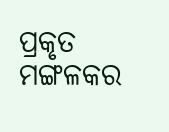ପ୍ରକୃତ ମଙ୍ଗଳକର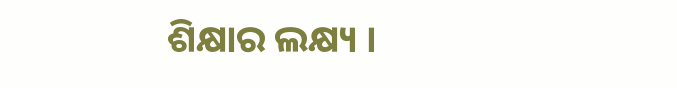ଶିକ୍ଷାର ଲକ୍ଷ୍ୟ ।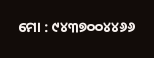ମୋ : ୯୪୩୭୦୦୪୪୬୬